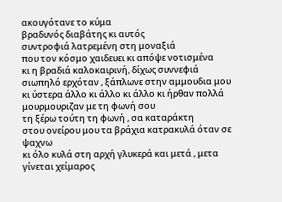ακουγότανε το κύμα
βραδυνός διαβάτης κι αυτός
συντροφιά λατρεμένη στη μοναξιά
που τον κόσμο χαιδευει κι απόψε νοτισμένα
κι η βραδιά καλοκαιρινή, δίχως συννεφιά
σιωπηλό ερχόταν , ξάπλωνε στην αμμουδια μου
κι ύστερα άλλο κι άλλο κι άλλο κι ήρθαν πολλά
μουρμουριζαν με τη φωνή σου
τη ξέρω τούτη τη φωνή , σα καταράκτη
στου ονείρου μου τα βράχια κατρακυλά όταν σε ψαχνω
κι όλο κυλά στη αρχή γλυκερά και μετά , μετα γίνεται χείμαρος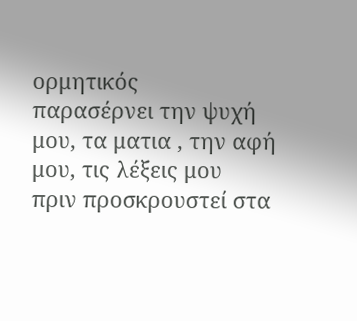ορμητικός
παρασέρνει την ψυχή μου, τα ματια , την αφή μου, τις λέξεις μου
πριν προσκρουστεί στα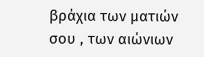βράχια των ματιών σου , των αιώνιων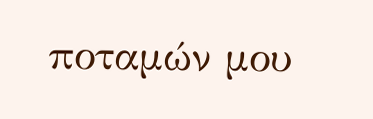ποταμών μου